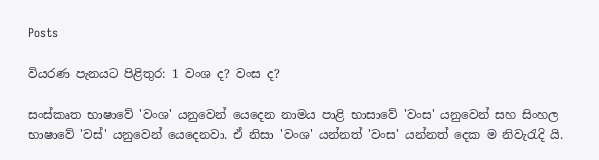Posts

වියරණ පැනයට පිළිතුර: 1 වංශ ද? වංස ද?

සංස්කෘත භාෂාවේ 'වංශ' යනුවෙන් යෙදෙන නාමය පාළි භාසාවේ 'වංස' යනුවෙන් සහ සිංහල භාෂාවේ 'වස්' යනුවෙන් යෙදෙනවා. ඒ නිසා 'වංශ' යන්නත් 'වංස' යන්නත් දෙක ම නිවැරැදි යි.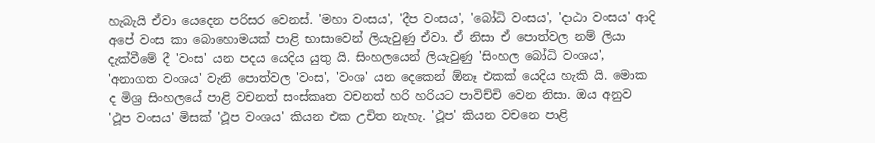හැබැයි ඒවා යෙදෙන පරිසර වෙනස්. 'මහා වංසය', 'දීප වංසය', 'බෝධි වංසය', 'දාඨා වංසය' ආදි අපේ වංස කා බොහොමයක් පාළි භාසාවෙන් ලියැවුණු ඒවා. ඒ නිසා ඒ පොත්වල නම් ලියා දැක්වීමේ දී 'වංස' යන පදය යෙදිය යුතු යි. සිංහලයෙන් ලියැවුණු 'සිංහල බෝධි වංශය', 'අනාගත වංශය' වැනි පොත්වල 'වංස', 'වංශ' යන දෙකෙන් ඕනෑ එකක් යෙදිය හැකි යි. මොක ද මිශ්‍ර සිංහලයේ පාළි වචනත් සංස්කෘත වචනත් හරි හරියට පාවිච්චි වෙන නිසා. ඔය අනුව 'ථූප වංසය' මිසක් 'ථූප වංශය' කියන එක උචිත නැහැ. 'ථූප' කියන වචනෙ පාළි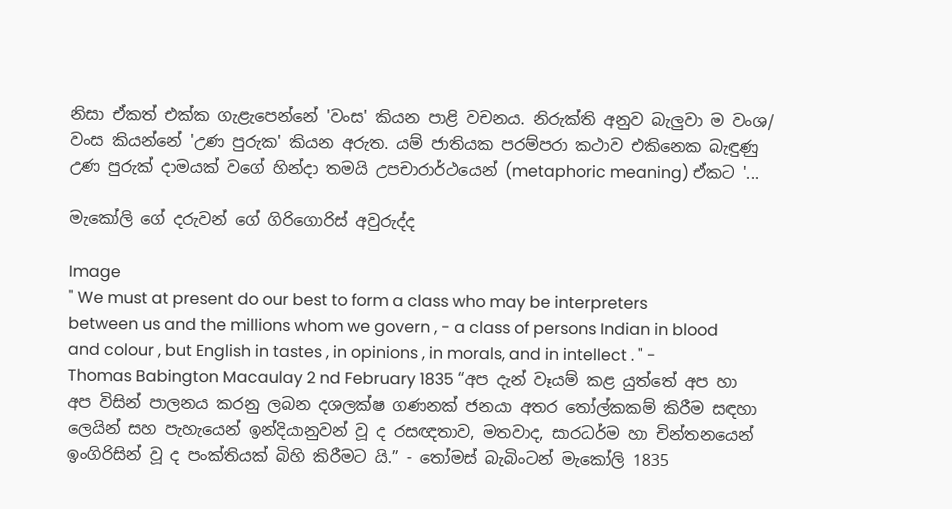නිසා ඒකත් එක්ක ගැළැපෙන්නේ 'වංස' කියන පාළි වචනය. නිරුක්ති අනුව බැලුවා ම වංශ/ වංස කියන්නේ 'උණ පුරුක' කියන අරුත. යම් ජාතියක පරම්පරා කථාව එකිනෙක බැඳුණු උණ පුරුක් දාමයක් වගේ හින්දා තමයි උපචාරාර්ථයෙන් (metaphoric meaning) ඒකට '...

මැකෝලි ගේ දරුවන් ගේ ගිරිගොරිස් අවුරුද්ද

Image
" We must at present do our best to form a class who may be interpreters between us and the millions whom we govern , - a class of persons Indian in blood and colour , but English in tastes , in opinions , in morals, and in intellect . " - Thomas Babington Macaulay 2 nd February 1835 “අප දැන් වෑයම් කළ යුත්තේ අප හා අප විසින් පාලනය කරනු ලබන දශලක්ෂ ගණනක් ජනයා අතර තෝල්කකම් කිරීම සඳහා ලෙයින් සහ පැහැයෙන් ඉන්දියානුවන් වූ ද රසඥතාව, මතවාද, සාරධර්ම හා චින්තනයෙන් ඉංගිරිසින් වූ ද පංක්තියක් බිහි කිරීමට යි.” - තෝමස් බැබිංටන් මැකෝලි 1835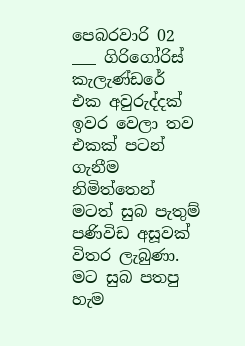පෙබරවාරි 02 ___ ගිරිගෝරිස් කැලැණ්ඩරේ එක අවුරුද්දක් ඉවර වෙලා තව එකක් පටන් ගැනීම නිමිත්තෙන් මටත් සුබ පැතුම් පණිවිඩ අසූවක් විතර ලැබුණා. මට සුබ පතපු හැම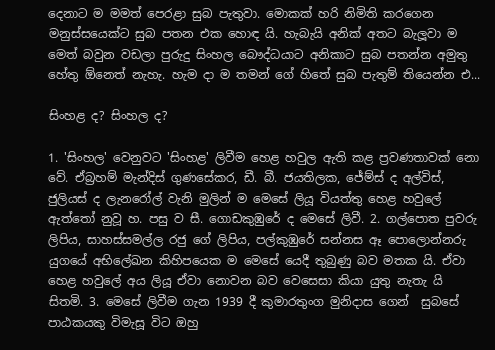දෙනාට ම මමත් පෙරළා සුබ පැතුවා. මොකක් හරි නිමිති කරගෙන මනුස්සයෙක්ට සුබ පතන එක හොඳ යි. හැබැයි අනික් අතට බැලූවා ම මෙත් බවුන වඩලා පුරුදු සිංහල බෞද්ධයාට අනිකාට සුබ පතන්න අමුතු හේතු ඕනෙත් නැහැ. හැම දා ම තමන් ගේ හිතේ සුබ පැතුම් තියෙන්න එ...

සිංහළ ද? සිංහල ද?

1. 'සිංහල' වෙනුවට 'සිංහළ' ලිවීම හෙළ හවුල ඇති කළ ප්‍රවණතාවක් නො වේ. ඒබ්‍රහම් මැන්දිස් ගුණසේකර, ඩී. බී. ජයතිලක, ජේම්ස් ද අල්විස්, ජුලියස් ද ලැනරෝල් වැනි මුලින් ම මෙසේ ලියූ වියත්තු හෙළ හවුලේ ඇත්තෝ නුවූ හ. පසු ව සී. ගොඩකුඹුරේ ද මෙසේ ලිවී. 2. ගල්පොත පුවරු ලිපිය, සාහස්සමල්ල රජු ගේ ලිපිය, පල්කුඹුරේ සන්නස ඈ පොලොන්නරු යුගයේ අභිලේඛන කිහිපයෙක ම මෙසේ යෙදී තුබුණු බව මතක යි. ඒවා හෙළ හවුලේ අය ලියූ ඒවා නොවන බව වෙසෙසා කියා යුතු නැතැ යි සිතමි. 3. මෙසේ ලිවීම ගැන 1939 දී කුමාරතුංග මුනිදාස ගෙන්  සුබසේ පාඨකයකු විමැසූ විට ඔහු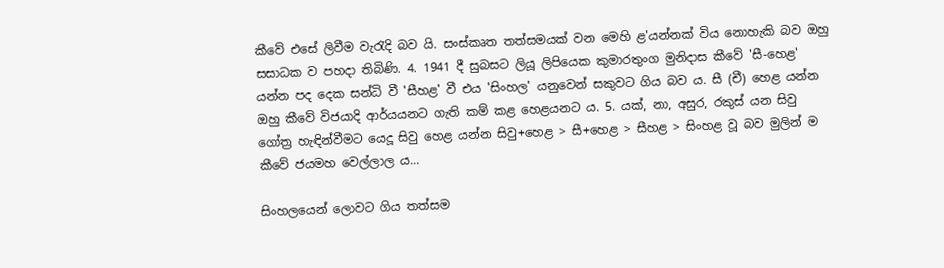කීවේ එසේ ලිවීම වැරැදි බව යි. සංස්කෘත තත්සමයක් වන මෙහි ළ'යන්නක් විය නොහැකි බව ඔහු සසාධක ව පහදා තිබිණි. 4. 1941 දී සුබසට ලියූ ලිපියෙක කුමාරතුංග මුනිදාස කීවේ 'සී-හෙළ' යන්න පද දෙක සන්ධි වී 'සීහළ' වී එය 'සිංහල' යනුවෙන් සකුවට ගිය බව ය. සී (චී) හෙළ යන්න ඔහු කීවේ විජයාදි ආර්යයනට ගැති කම් කළ හෙළයනට ය. 5. යක්, නා, අසුර, රකුස් යන සිවු ගෝත්‍ර හැඳින්වීමට යෙදූ සිවු හෙළ යන්න සිවු+හෙළ > සී+හෙළ > සීහළ > සිංහළ වූ බව මුලින් ම කීවේ ජයමහ වෙල්ලාල ය...

සිංහලයෙන් ලොවට ගිය තත්සම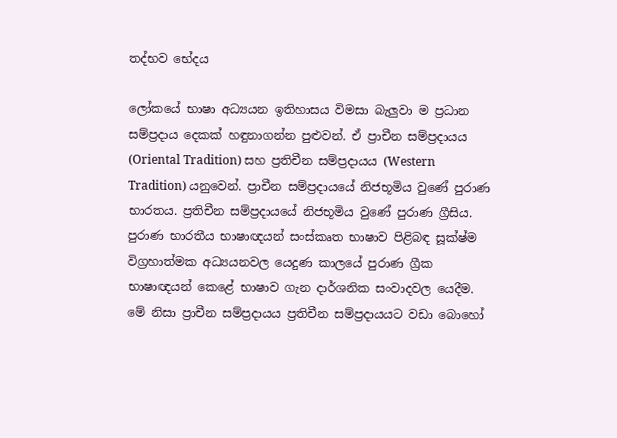තද්භව භේදය

ලෝකයේ භාෂා අධ්‍යයන ඉතිහාසය විමසා බැලුවා ම ප්‍රධාන සම්ප්‍රදාය දෙකක් හඳුනාගන්න පුළුවන්. ඒ ප්‍රාචීන සම්ප්‍රදායය (Oriental Tradition) සහ ප්‍රතිචීන සම්ප්‍රදායය (Western Tradition) යනුවෙන්. ප්‍රාචීන සම්ප්‍රදායයේ නිජභූමිය වුණේ පුරාණ භාරතය. ප්‍රතිචීන සම්ප්‍රදායයේ නිජභූමිය වුණේ පුරාණ ග්‍රීසිය. පුරාණ භාරතීය භාෂාඥයන් සංස්කෘත භාෂාව පිළිබඳ සූක්ෂ්ම විග්‍රහාත්මක අධ්‍යයනවල යෙදුණ කාලයේ පුරාණ ග්‍රීක භාෂාඥයන් කෙළේ භාෂාව ගැන දාර්ශනික සංවාදවල යෙදීම. මේ නිසා ප්‍රාචීන සම්ප්‍රදායය ප්‍රතිචීන සම්ප්‍රදායයට වඩා බොහෝ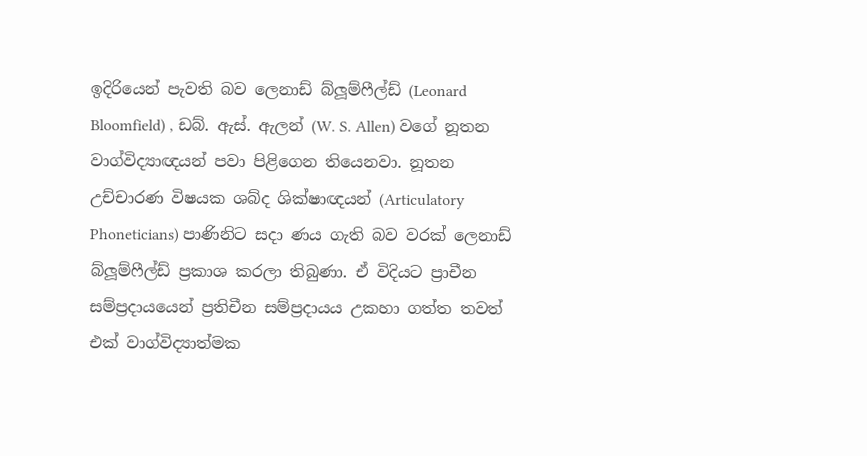ඉදිරියෙන් පැවති බව ලෙනාඩ් බ්ලූම්ෆීල්ඩ් (Leonard Bloomfield) , ඩබ්. ඇස්. ඇලන් (W. S. Allen) වගේ නූතන වාග්විද්‍යාඥයන් පවා පිළිගෙන තියෙනවා. නූතන උච්චාරණ විෂයක ශබ්ද ශික්ෂාඥයන් (Articulatory Phoneticians) පාණිනිට සදා ණය ගැති බව වරක් ලෙනාඩ් බ්ලූම්ෆීල්ඩ් ප්‍රකාශ කරලා තිබුණා. ඒ විදියට ප්‍රාචීන සම්ප්‍රදායයෙන් ප්‍රතිචීන සම්ප්‍රදායය උකහා ගත්ත තවත් එක් වාග්විද්‍යාත්මක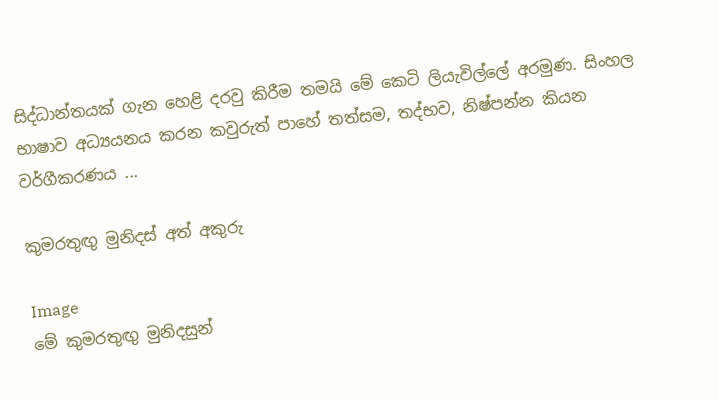සිද්ධාන්තයක් ගැන හෙළි දරවු කිරීම තමයි මේ කෙටි ලියැවිල්ලේ අරමුණ. සිංහල භාෂාව අධ්‍යයනය කරන කවුරුත් පාහේ තත්සම, තද්භව, නිෂ්පන්න කියන වර්ගීකරණය ...

කුමරතුඟු මුනිදස් අත් අකුරු

Image
මේ කුමරතුඟු මුනිදසුන්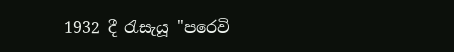1932 දී රැසැයූ "පරෙවි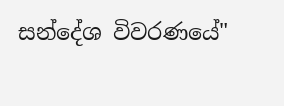සන්දේශ විවරණයේ"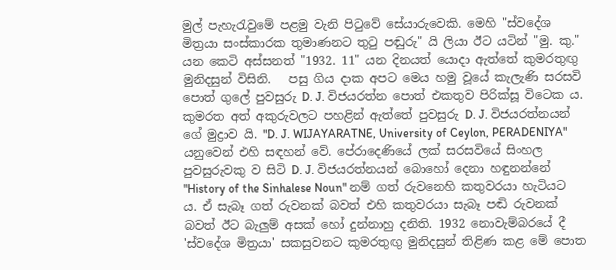මුල් පැහැරැවුමේ පළමු වැනි පිටුවේ සේයාරුවෙකි. මෙහි "ස්වදේශ මිත්‍රයා සංස්කාරක තුමාණනට තුටු පඬුරු" යි ලියා ඊට යටින් "මු. කු." යන කෙටි අස්සනත් "1932. 11" යන දිනයත් යොදා ඇත්තේ කුමරතුඟු මුනිදසුන් විසිනි.   පසු ගිය දාක අපට මෙය හමු වූයේ කැලැණි සරසවි පොත් ගුලේ පුවසුරු D. J. විජයරත්න පොත් එකතුව පිරික්සූ විටෙක ය. කුමරත අත් අකුරුවලට පහළින් ඇත්තේ පුවසුරු D. J. විජයරත්නයන් ගේ මුද්‍රාව යි. "D. J. WIJAYARATNE, University of Ceylon, PERADENIYA" යනුවෙන් එහි සඳහන් වේ. පේරාදෙණියේ ලක් සරසවියේ සිංහල පුවසුරුවකු ව සිටි D. J. විජයරත්නයන් බොහෝ දෙනා හඳුනන්නේ "History of the Sinhalese Noun" නම් ගත් රුවනෙහි කතුවරයා හැටියට ය. ඒ සැබෑ ගත් රුවනක් බවත් එහි කතුවරයා සැබෑ පඬි රුවනක් බවත් ඊට බැලුම් අසක් හෝ දුන්නාහු දනිති. 1932 නොවැම්බරයේ දී 'ස්වදේශ මිත්‍රයා' සකසුවනට කුමරතුඟු මුනිදසුන් තිළිණ කළ මේ පොත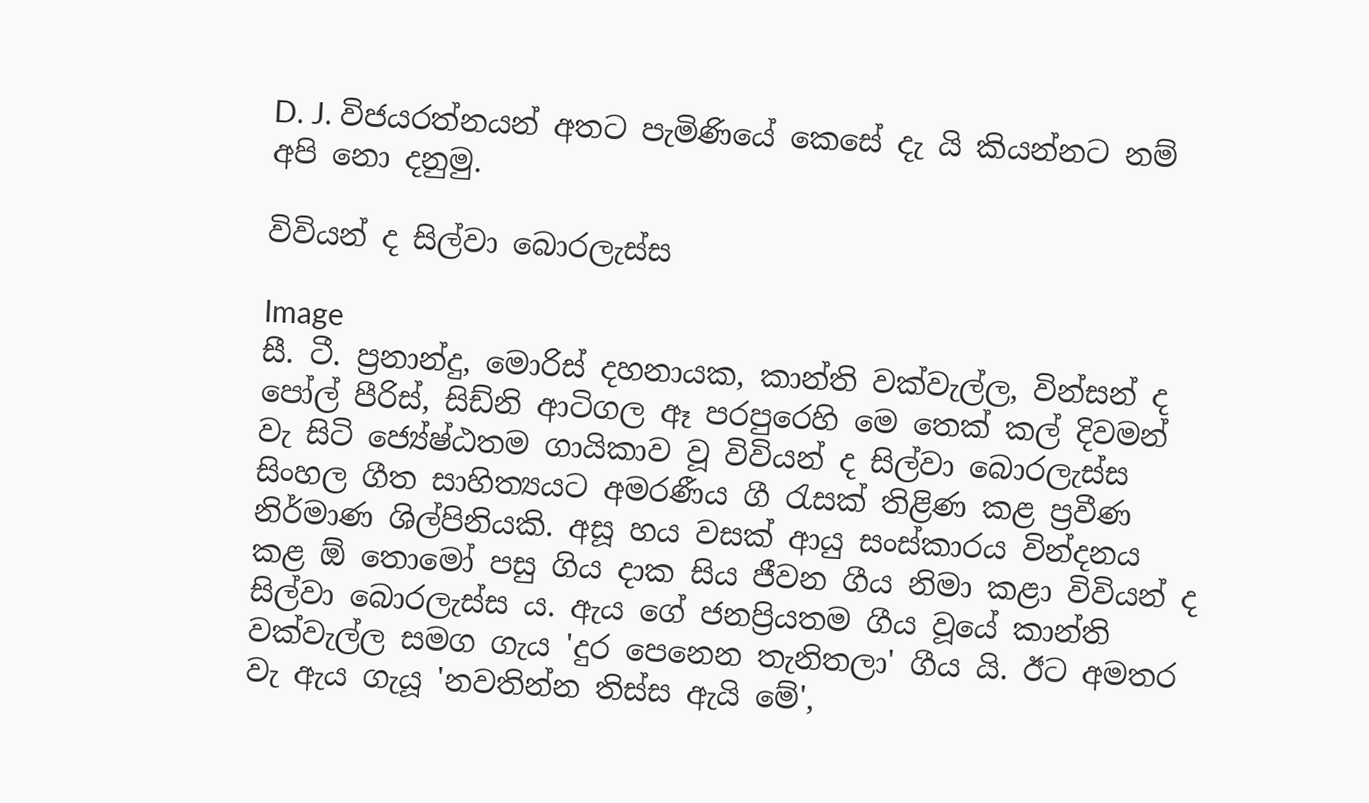D. J. විජයරත්නයන් අතට පැමිණියේ කෙසේ දැ යි කියන්නට නම් අපි නො දනුමු.

විවියන් ද සිල්වා බොරලැස්ස

Image
සී. ටී. ප්‍රනාන්දු, මොරිස් දහනායක, කාන්ති වක්වැල්ල, වින්සන් ද පෝල් පීරිස්, සිඩ්නි ආටිගල ඈ පරපුරෙහි මෙ තෙක් කල් දිවමන් වැ සිටි ජ්‍යේෂ්ඨතම ගායිකාව වූ විවියන් ද සිල්වා බොරලැස්ස සිංහල ගීත සාහිත්‍යයට අමරණීය ගී රැසක් තිළිණ කළ ප්‍රවීණ නිර්මාණ ශිල්පිනියකි. අසූ හය වසක් ආයු සංස්කාරය වින්දනය කළ ඕ තොමෝ පසු ගිය දාක සිය ජීවන ගීය නිමා කළා විවියන් ද සිල්වා බොරලැස්ස ය. ඇය ගේ ජනප්‍රියතම ගීය වූයේ කාන්ති වක්වැල්ල සමග ගැය 'දුර පෙනෙන තැනිතලා' ගීය යි. ඊට අමතර වැ ඇය ගැයූ 'නවතින්න තිස්ස ඇයි මේ',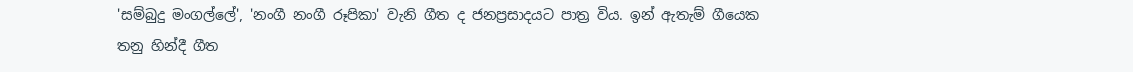'සම්බුදු මංගල්ලේ', 'නංගී නංගී රූපිකා' වැනි ගීත ද ජනප්‍රසාදයට පාත්‍ර විය. ඉන් ඇතැම් ගීයෙක තනු හින්දී ගීත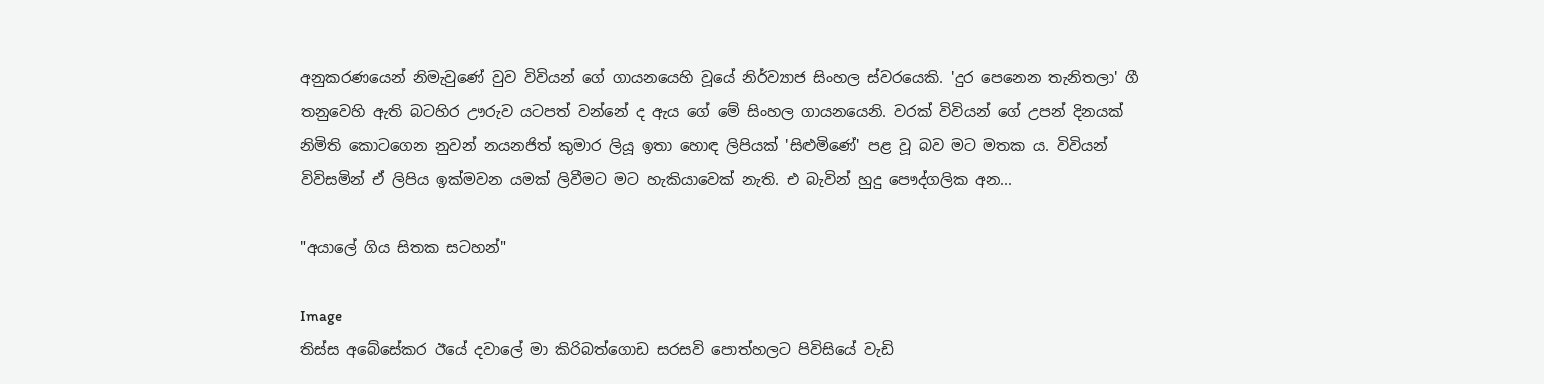අනුකරණයෙන් නිමැවුණේ වුව විවියන් ගේ ගායනයෙහි වූයේ නිර්ව්‍යාජ සිංහල ස්වරයෙකි. 'දුර පෙනෙන තැනිතලා' ගී තනුවෙහි ඇති බටහිර ඌරුව යටපත් වන්නේ ද ඇය ගේ මේ සිංහල ගායනයෙනි. වරක් විවියන් ගේ උපන් දිනයක් නිමිති කොටගෙන නුවන් නයනජිත් කුමාර ලියූ ඉතා හොඳ ලිපියක් 'සිළුමිණේ' පළ වූ බව මට මතක ය. විවියන් විවිසමින් ඒ ලිපිය ඉක්මවන යමක් ලිවීමට මට හැකියාවෙක් නැති. එ බැවින් හුදු පෞද්ගලික අන...

"අයාලේ ගිය සිතක සටහන්"

Image
තිස්ස අබේසේකර ඊයේ දවාලේ මා කිරිබත්ගොඩ සරසවි පොත්හලට පිවිසියේ වැඩි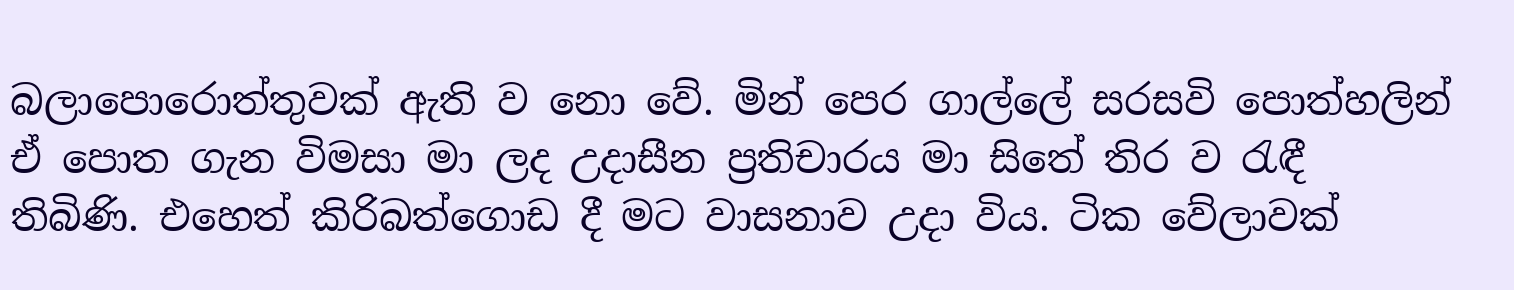බලාපොරොත්තුවක් ඇති ව නො වේ. මින් පෙර ගාල්ලේ සරසවි පොත්හලින් ඒ පොත ගැන විමසා මා ලද උදාසීන ප්‍රතිචාරය මා සිතේ තිර ව රැඳී තිබිණි. එහෙත් කිරිබත්ගොඩ දී මට වාසනාව උදා විය. ටික වේලාවක්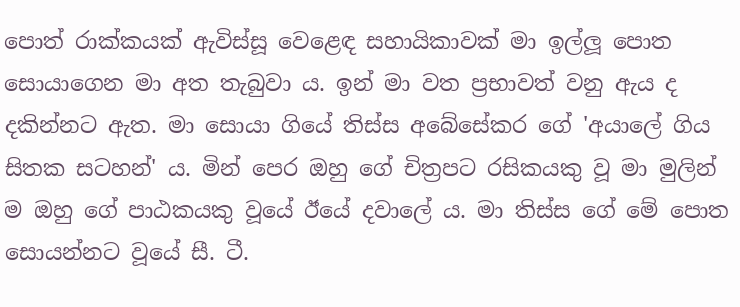පොත් රාක්කයක් ඇවිස්සූ වෙළෙඳ සහායිකාවක් මා ඉල්ලූ පොත සොයාගෙන මා අත තැබුවා ය. ඉන් මා වත ප්‍රභාවත් වනු ඇය ද දකින්නට ඇත. මා සොයා ගියේ තිස්ස අබේසේකර ගේ 'අයාලේ ගිය සිතක සටහන්' ය. මින් පෙර ඔහු ගේ චිත්‍රපට රසිකයකු වූ මා මුලින් ම ඔහු ගේ පාඨකයකු වූයේ ඊයේ දවාලේ ය. මා තිස්ස ගේ මේ පොත සොයන්නට වූයේ සී. ටී.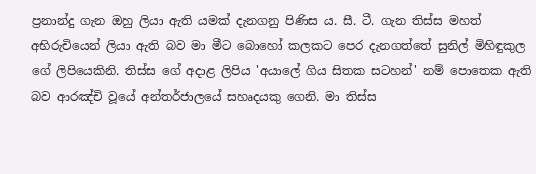ප්‍රනාන්දු ගැන ඔහු ලියා ඇති යමක් දැනගනු පිණිස ය. සී. ටී. ගැන තිස්ස මහත් අභිරුචියෙන් ලියා ඇති බව මා මීට බොහෝ කලකට පෙර දැනගත්තේ සුනිල් මිහිඳුකුල ගේ ලිපියෙකිනි. තිස්ස ගේ අදාළ ලිපිය 'අයාලේ ගිය සිතක සටහන්' නම් පොතෙක ඇති බව ආරඤ්චි වූයේ අන්තර්ජාලයේ සහෘදයකු ගෙනි. මා තිස්ස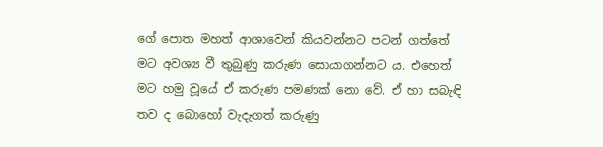ගේ පොත මහත් ආශාවෙන් කියවන්නට පටන් ගත්තේ මට අවශ්‍ය වී තුබුණු කරුණ සොයාගන්නට ‍ය. එහෙත් මට හමු වූයේ ඒ කරුණ පමණක් නො වේ. ඒ හා සබැඳි තව ද බොහෝ වැදැගත් කරුණු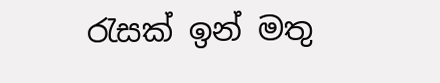රැසක් ඉන් මතු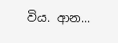විය. ආන...